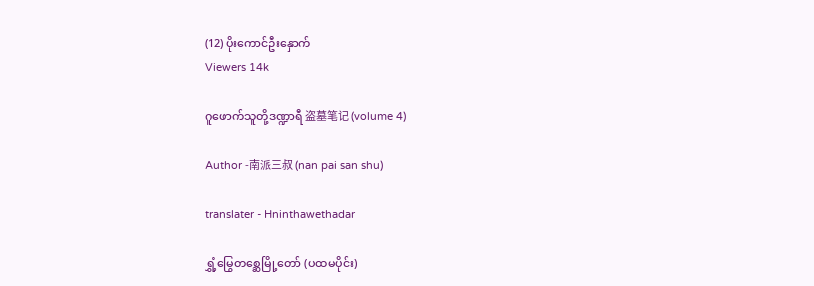(12) ပိုးကောင်ဦးနှောက်
Viewers 14k

ဂူဖောက်သူတို့ဒဏ္ဍာရီ 盗墓笔记 (volume 4)

Author -南派三叔 (nan pai san shu)

translater - Hninthawethadar

ရွှံ့မြွေတစ္ဆေမြို့တော် (ပထမပိုင်း)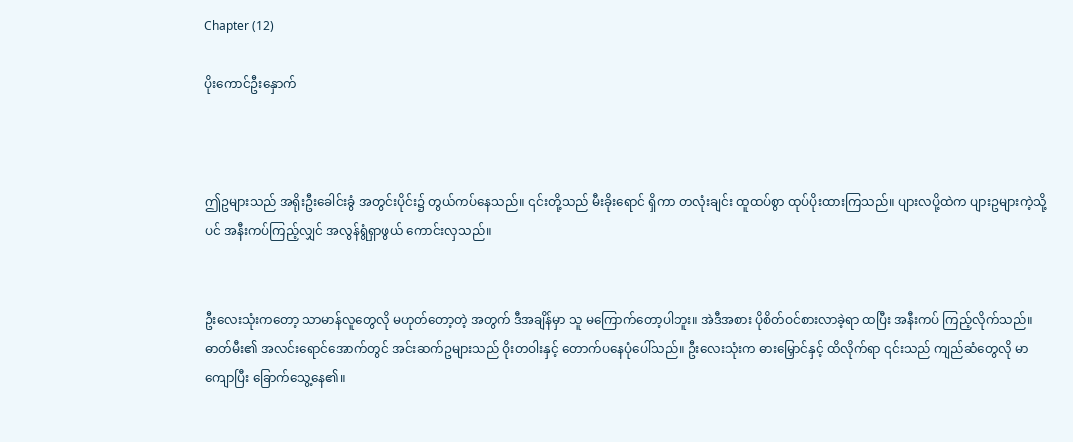Chapter (12)

ပိုးကောင်ဦးနှောက်



ဤဥများသည် အရိုးဦးခေါင်းခွံ အတွင်းပိုင်း၌ တွယ်ကပ်နေသည်။ ၎င်းတို့သည် မီးခိုးရောင် ရှိကာ တလုံးချင်း ထူထပ်စွာ ထုပ်ပိုးထားကြသည်။ ပျားလပို့ထဲက ပျားဥများကဲ့သို့ပင် အနီးကပ်ကြည့်လျှင် အလွန်ရွံရှာဖွယ် ကောင်းလှသည်။


ဦးလေးသုံးကတော့ သာမာန်လူတွေလို မဟုတ်တော့တဲ့ အတွက် ဒီအချိန်မှာ သူ မကြောက်တော့ပါဘူး။ အဲဒီအစား ပိုစိတ်ဝင်စားလာခဲ့ရာ ထပြီး အနီးကပ် ကြည့်လိုက်သည်။ ဓာတ်မီး၏ အလင်းရောင်အောက်တွင် အင်းဆက်ဥများသည် ဝိုးတဝါးနှင့် တောက်ပနေပုံပေါ်သည်။ ဦးလေးသုံးက ဓားမြှောင်နှင့် ထိလိုက်ရာ ၎င်းသည် ကျည်ဆံတွေလို မာကျောပြီး ခြောက်သွေ့နေ၏။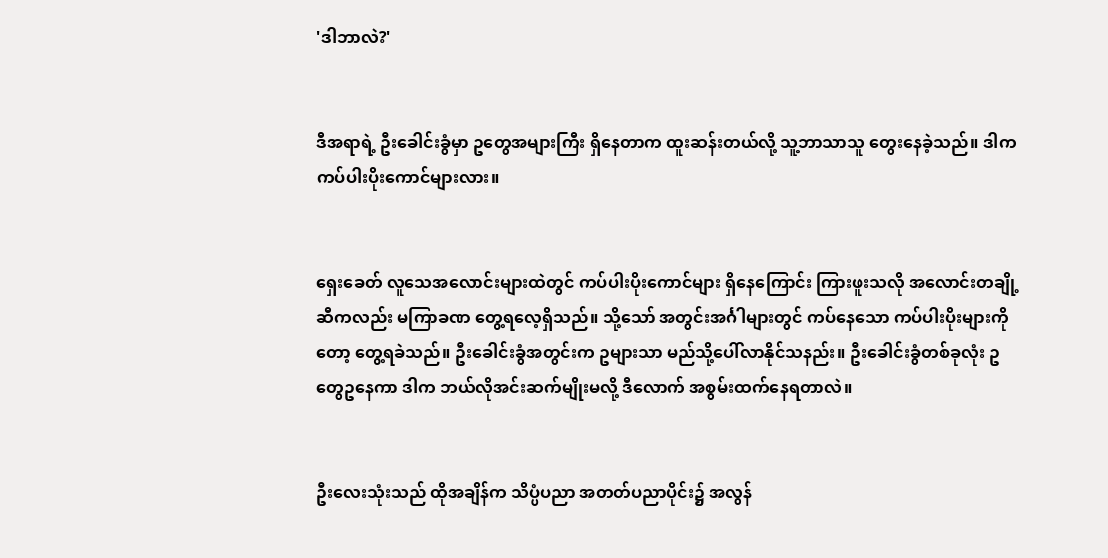'ဒါဘာလဲ?'


ဒီအရာရဲ့ ဦးခေါင်းခွံမှာ ဥတွေအများကြီး ရှိနေတာက ထူးဆန်းတယ်လို့ သူ့ဘာသာသူ တွေးနေခဲ့သည်။ ဒါက ကပ်ပါးပိုးကောင်များလား။


ရှေးခေတ် လူသေအလောင်းများထဲတွင် ကပ်ပါးပိုးကောင်များ ရှိနေကြောင်း ကြားဖူးသလို အလောင်းတချို့ဆီကလည်း မကြာခဏ တွေ့ရလေ့ရှိသည်။ သို့သော် အတွင်းအင်္ဂါများတွင် ကပ်နေသော ကပ်ပါးပိုးများကိုတော့ တွေ့ရခဲသည်။ ဦးခေါင်းခွံအတွင်းက ဥများသာ မည်သို့ပေါ်လာနိုင်သနည်း။ ဦးခေါင်းခွံတစ်ခုလုံး ဥတွေဥနေကာ ဒါက ဘယ်လိုအင်းဆက်မျိုးမလို့ ဒီလောက် အစွမ်းထက်နေရတာလဲ။


ဦးလေးသုံးသည် ထိုအချိန်က သိပ္ပံပညာ အတတ်ပညာပိုင်း၌ အလွန်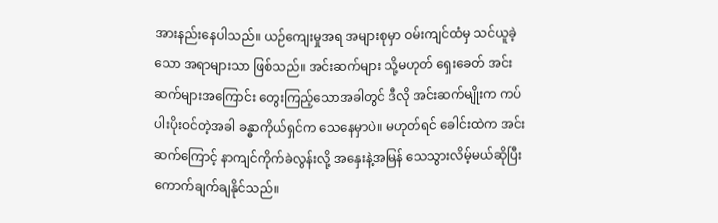အားနည်းနေပါသည်။ ယဉ်ကျေးမှုအရ အများစုမှာ ဝမ်းကျင်ထံမှ သင်ယူခဲ့သော အရာများသာ ဖြစ်သည်။ အင်းဆက်များ သို့မဟုတ် ရှေးခေတ် အင်းဆက်များအကြောင်း တွေးကြည့်သောအခါတွင် ဒီလို အင်းဆက်မျိုးက ကပ်ပါးပိုးဝင်တဲ့အခါ ခန္ဓာကိုယ်ရှင်က သေနေမှာပဲ။ မဟုတ်ရင် ခေါင်းထဲက အင်းဆက်ကြောင့် နာကျင်ကိုက်ခဲလွန်းလို့ အနှေးနဲ့အမြန် သေသွားလိမ့်မယ်ဆိုပြီး ကောက်ချက်ချနိုင်သည်။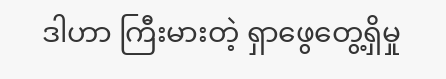ဒါဟာ ကြီးမားတဲ့ ရှာဖွေတွေ့ရှိမှု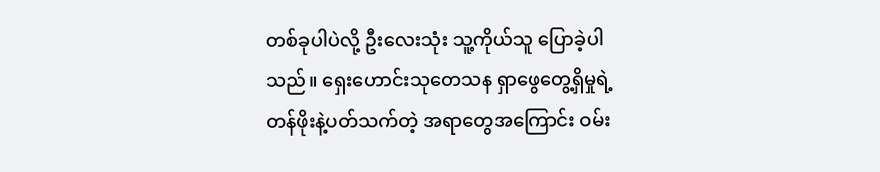တစ်ခုပါပဲလို့ ဦးလေးသုံး သူ့ကိုယ်သူ ပြောခဲ့ပါသည်။ ရှေးဟောင်းသုတေသန ရှာဖွေတွေ့ရှိမှုရဲ့ တန်ဖိုးနဲ့ပတ်သက်တဲ့ အရာတွေအကြောင်း ဝမ်း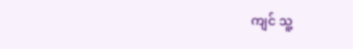ကျင် သူ့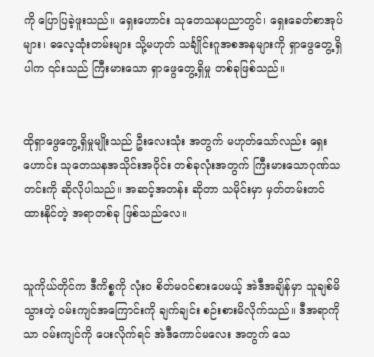ကို ပြောပြခဲ့ဖူးသည်။ ရှေးဟောင်း သုတေသနပညာတွင်၊ ရှေးခေတ်စာအုပ်များ၊ ဓလေ့ထုံးတမ်းများ သို့မဟုတ် သင်္ချိုင်းဂူအစအနများကို ရှာဖွေတွေ့ရှိပါက ၎င်းသည် ကြီးမားသော ရှာဖွေတွေ့ရှိမှု တစ်ခုဖြစ်သည်။


ထိုရှာဖွေတွေ့ရှိမှုမျိုးသည် ဦးလေးသုံး အတွက် မဟုတ်သော်လည်း ရှေးဟောင်း သုတေသနအသိုင်းအဝိုင်း တစ်ခုလုံးအတွက် ကြီးမားသောဂုဏ်သတင်းကို ဆိုလိုပါသည်။ အဆင့်အတန်း ဆိုတာ သမိုင်းမှာ မှတ်တမ်းတင်ထားနိုင်တဲ့ အရာတစ်ခု ဖြစ်သည်လေ။


သူကိုယ်တိုင်က ဒီကိစ္စကို လုံးဝ စိတ်မဝင်စားပေမယ့် အဲဒီအချိန်မှာ သူချစ်မိသွားတဲ့ ဝမ်းကျင်အကြောင်းကို ချက်ချင်း စဉ်းစားမိလိုက်သည်။ ဒီအရာကိုသာ ဝမ်းကျင်ကို ပေးလိုက်ရင် အဲဒီကောင်မလေး အတွက် သေ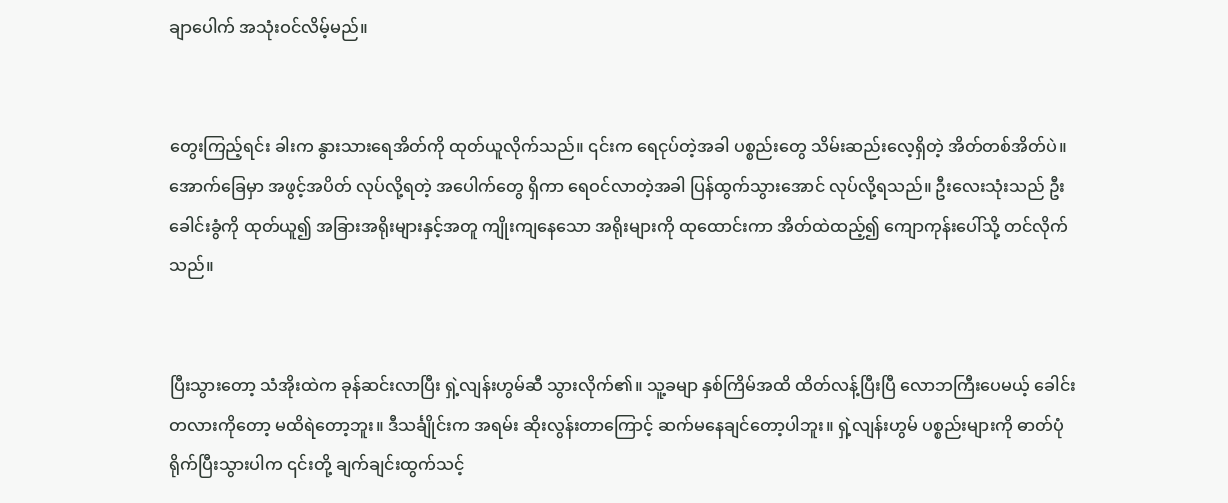ချာပေါက် အသုံးဝင်လိမ့်မည်။


တွေးကြည့်ရင်း ခါးက နွားသားရေအိတ်ကို ထုတ်ယူလိုက်သည်။ ၎င်းက ရေငုပ်တဲ့အခါ ပစ္စည်းတွေ သိမ်းဆည်းလေ့ရှိတဲ့ အိတ်တစ်အိတ်ပဲ။ အောက်ခြေမှာ အဖွင့်အပိတ် လုပ်လို့ရတဲ့ အပေါက်တွေ ရှိကာ ရေဝင်လာတဲ့အခါ ပြန်ထွက်သွားအောင် လုပ်လို့ရသည်။ ဦးလေးသုံးသည် ဦးခေါင်းခွံကို ထုတ်ယူ၍ အခြားအရိုးများနှင့်အတူ ကျိုးကျနေသော အရိုးများကို ထုထောင်းကာ အိတ်ထဲထည့်၍ ကျောကုန်းပေါ်သို့ တင်လိုက်သည်။


ပြီးသွားတော့ သံအိုးထဲက ခုန်ဆင်းလာပြီး ရှဲ့လျန်းဟွမ်ဆီ သွားလိုက်၏။ သူ့ခမျာ နှစ်ကြိမ်အထိ ထိတ်လန့်ပြီးပြီ လောဘကြီးပေမယ့် ခေါင်းတလားကိုတော့ မထိရဲတော့ဘူး။ ဒီသင်္ချိုင်းက အရမ်း ဆိုးလွန်းတာကြောင့် ဆက်မနေချင်တော့ပါဘူး။ ရှဲ့လျန်းဟွမ် ပစ္စည်းများကို ဓာတ်ပုံ ရိုက်ပြီးသွားပါက ၎င်းတို့ ချက်ချင်းထွက်သင့်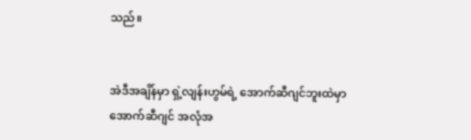သည်။


အဲဒီအချိန်မှာ ရှဲ့လျန်းဟွမ်ရဲ့ အောက်ဆီဂျင်ဘူးထဲမှာ အောက်ဆီဂျင် အလုံအ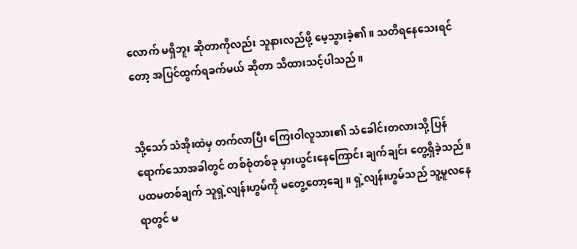လောက် မရှိဘူး ဆိုတာကိုလည်း သူနားလည်ဖို့ မေ့သွားခဲ့၏။ သတိရနေသေးရင်တော့ အပြင်ထွက်ရခက်မယ် ဆိုတာ သိထားသင့်ပါသည်။


သို့သော် သံအိုးထဲမှ တက်လာပြီး ကြေးဝါလူသား၏ သံခေါင်းတလားသို့ ပြန်ရောက်သောအခါတွင် တစ်စုံတစ်ခု မှားယွင်းနေကြောင်း ချက်ချင်း တွေ့ရှိခဲ့သည်။ ပထမတစ်ချက် သူရှဲ့လျန်းဟွမ်ကို မတွေ့တော့ချေ။ ရှဲ့လျန်းဟွမ်သည် သူ့မူလနေရာတွင် မ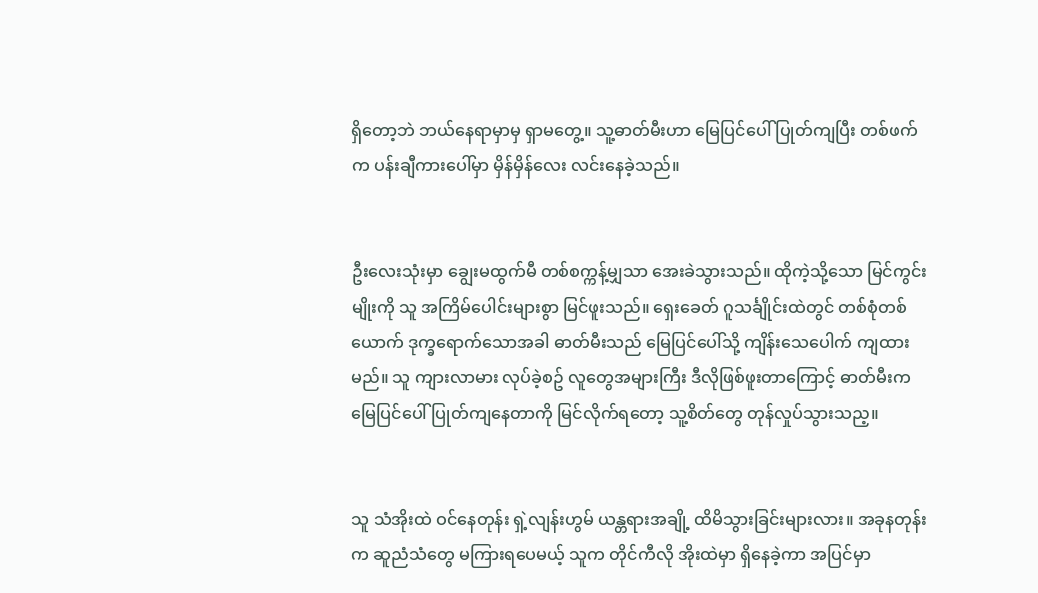ရှိတော့ဘဲ ဘယ်နေရာမှာမှ ရှာမတွေ့။ သူ့ဓာတ်မီးဟာ မြေပြင်ပေါ် ပြုတ်ကျပြီး တစ်ဖက်က ပန်းချီကားပေါ်မှာ မှိန်မှိန်လေး လင်းနေခဲ့သည်။


ဦးလေးသုံးမှာ ချွေးမထွက်မီ တစ်စက္ကန့်မျှသာ အေးခဲသွားသည်။ ထိုကဲ့သို့သော မြင်ကွင်းမျိုးကို သူ အကြိမ်ပေါင်းများစွာ မြင်ဖူးသည်။ ရှေးခေတ် ဂူသင်္ချိုင်းထဲတွင် တစ်စုံတစ်ယောက် ဒုက္ခရောက်သောအခါ ဓာတ်မီးသည် မြေပြင်ပေါ်သို့ ကျိန်းသေပေါက် ကျထားမည်။ သူ ကျားလာမား လုပ်ခဲ့စဥ် လူတွေအများကြီး ဒီလိုဖြစ်ဖူးတာကြောင့် ဓာတ်မီးက မြေပြင်ပေါ် ပြုတ်ကျနေတာကို မြင်လိုက်ရတော့ သူ့စိတ်တွေ တုန်လှုပ်သွားသည့။


သူ သံအိုးထဲ ဝင်နေတုန်း ရှဲ့လျန်းဟွမ် ယန္တရားအချို့ ထိမိသွားခြင်းများလား။ အခုနတုန်းက ဆူညံသံတွေ မကြားရပေမယ့် သူက တိုင်ကီလို အိုးထဲမှာ ရှိနေခဲ့ကာ အပြင်မှာ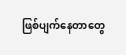ဖြစ်ပျက်နေတာတွေ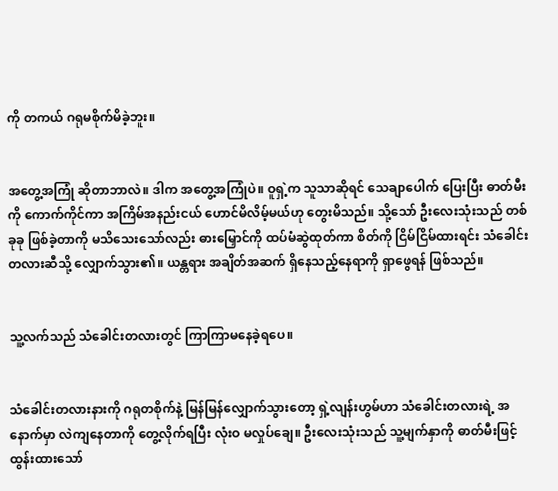ကို တကယ် ဂရုမစိုက်မိခဲ့ဘူး။


အတွေ့အကြုံ ဆိုတာဘာလဲ။ ဒါက အတွေ့အကြုံပဲ။ ဝူရှဲ့က သူသာဆိုရင် သေချာပေါက် ပြေးပြီး ဓာတ်မီးကို ကောက်ကိုင်ကာ အကြိမ်အနည်းငယ် ဟောင်မိလိမ့်မယ်ဟု တွေးမိသည်။ သို့သော် ဦးလေးသုံးသည် တစ်ခုခု ဖြစ်ခဲ့တာကို မသိသေးသော်လည်း ဓားမြှောင်ကို ထပ်မံဆွဲထုတ်ကာ စိတ်ကို ငြိမ်ငြိမ်ထားရင်း သံခေါင်းတလားဆီသို့ လျှောက်သွား၏။ ယန္တရား အချိတ်အဆက် ရှိနေသည့်နေရာကို ရှာဖွေရန် ဖြစ်သည်။


သူ့လက်သည် သံခေါင်းတလားတွင် ကြာကြာမနေခဲ့ရပေ။


သံခေါင်းတလားနားကို ဂရုတစိုက်နဲ့ မြန်မြန်လျှောက်သွားတော့ ရှဲ့လျန်းဟွမ်ဟာ သံခေါင်းတလားရဲ့ အနောက်မှာ လဲကျနေတာကို တွေ့လိုက်ရပြီး လုံးဝ မလှုပ်ချေ။ ဦးလေးသုံးသည် သူ့မျက်နှာကို ဓာတ်မီးဖြင့် ထွန်းထားသော်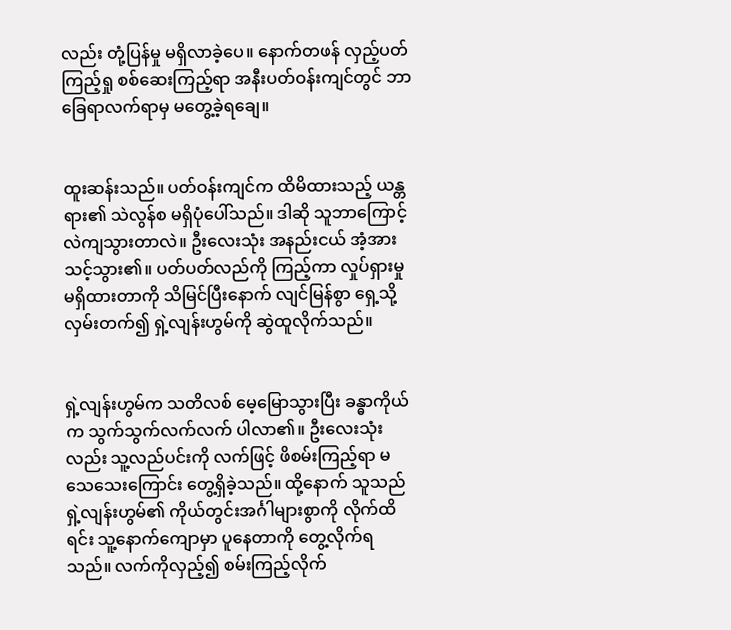လည်း တုံ့ပြန်မှု မရှိလာခဲ့ပေ။ နောက်တဖန် လှည့်ပတ်ကြည့်ရှု စစ်ဆေးကြည့်ရာ အနီးပတ်ဝန်းကျင်တွင် ဘာခြေရာလက်ရာမှ မတွေ့ခဲ့ရချေ။


ထူးဆန်းသည်။ ပတ်ဝန်းကျင်က ထိမိထားသည့် ယန္တရား၏ သဲလွန်စ မရှိပုံပေါ်သည်။ ဒါဆို သူဘာကြောင့် လဲကျသွားတာလဲ။ ဦးလေးသုံး အနည်းငယ် အံ့အားသင့်သွား၏။ ပတ်ပတ်လည်ကို ကြည့်ကာ လှုပ်ရှားမှု မရှိထားတာကို သိမြင်ပြီးနောက် လျင်မြန်စွာ ရှေ့သို့ လှမ်းတက်၍ ရှဲ့လျန်းဟွမ်ကို ဆွဲထူလိုက်သည်။


ရှဲ့လျန်းဟွမ်က သတိလစ် မေ့မြောသွားပြီး ခန္ဓာကိုယ်က သွက်သွက်လက်လက် ပါလာ၏။ ဦးလေးသုံးလည်း သူ့လည်ပင်းကို လက်ဖြင့် ဖိစမ်းကြည့်ရာ မသေသေးကြောင်း တွေ့ရှိခဲ့သည်။ ထို့နောက် သူသည် ရှဲ့လျန်းဟွမ်၏ ကိုယ်တွင်းအင်္ဂါများစွာကို လိုက်ထိရင်း သူ့နောက်ကျောမှာ ပူနေတာကို တွေ့လိုက်ရသည်။ လက်ကိုလှည့်၍ စမ်းကြည့်လိုက်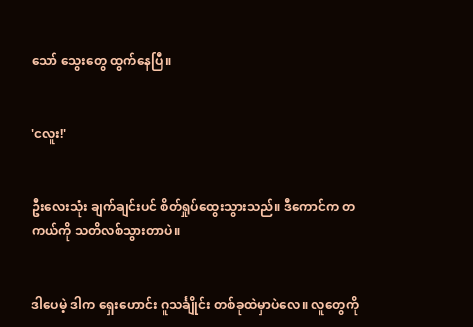သော် သွေးတွေ ထွက်နေပြီ။


'ငလူး!'


ဦးလေးသုံး ချက်ချင်းပင် စိတ်ရှုပ်ထွေးသွားသည်။ ဒီကောင်က တကယ်ကို သတိလစ်သွားတာပဲ။


ဒါပေမဲ့ ဒါက ရှေးဟောင်း ဂူသင်္ချိုင်း တစ်ခုထဲမှာပဲလေ။ လူတွေကို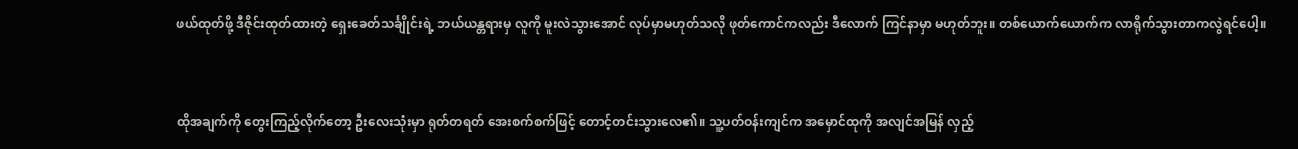ဖယ်ထုတ်ဖို့ ဒီဇိုင်းထုတ်ထားတဲ့ ရှေးခေတ်သင်္ချိုင်းရဲ့ ဘယ်ယန္တရားမှ လူကို မူးလဲသွားအောင် လုပ်မှာမဟုတ်သလို ဖုတ်ကောင်ကလည်း ဒီလောက် ကြင်နာမှာ မဟုတ်ဘူး။ တစ်ယောက်ယောက်က လာရိုက်သွားတာကလွဲရင်ပေါ့။


ထိုအချက်ကို တွေးကြည့်လိုက်တော့ ဦးလေးသုံးမှာ ရုတ်တရတ် အေးစက်စက်ဖြင့် တောင့်တင်းသွားလေ၏။ သူ့ပတ်ဝန်းကျင်က အမှောင်ထုကို အလျင်အမြန် လှည့်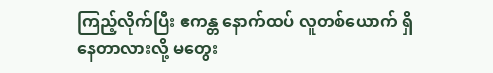ကြည့်လိုက်ပြီး ဧကန္တ နောက်ထပ် လူတစ်ယောက် ရှိနေတာလားလို့ မတွေး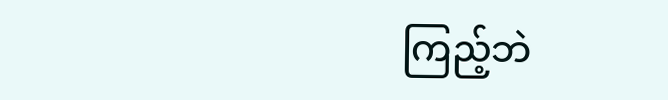ကြည့်ဘဲ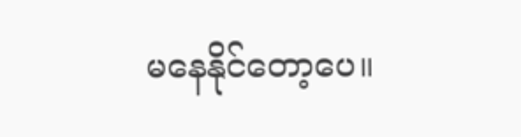မနေနိုင်တော့ပေ။